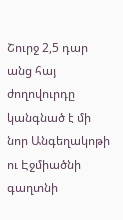Շուրջ 2,5 դար անց հայ ժողովուրդը կանգնած է մի նոր Անգեղակոթի ու Էջմիածնի գաղտնի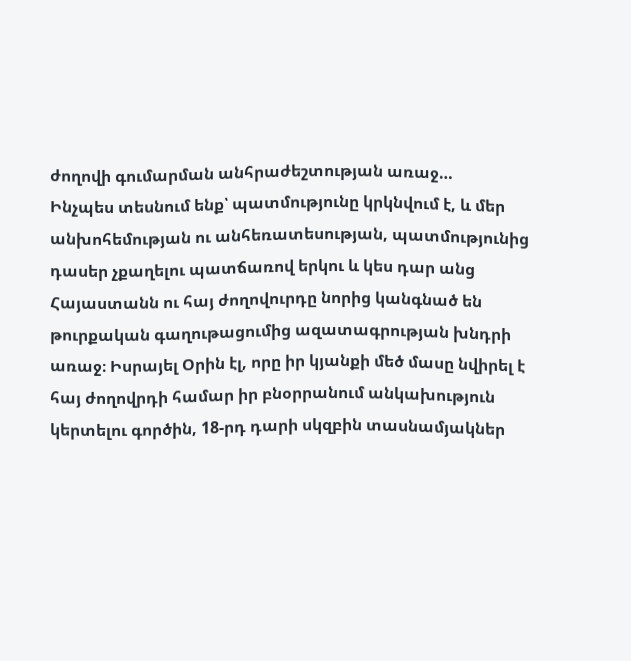ժողովի գումարման անհրաժեշտության առաջ…
Ինչպես տեսնում ենք՝ պատմությունը կրկնվում է, և մեր անխոհեմության ու անհեռատեսության, պատմությունից դասեր չքաղելու պատճառով երկու և կես դար անց Հայաստանն ու հայ ժողովուրդը նորից կանգնած են թուրքական գաղութացումից ազատագրության խնդրի առաջ։ Իսրայել Օրին էլ, որը իր կյանքի մեծ մասը նվիրել է հայ ժողովրդի համար իր բնօրրանում անկախություն կերտելու գործին, 18-րդ դարի սկզբին տասնամյակներ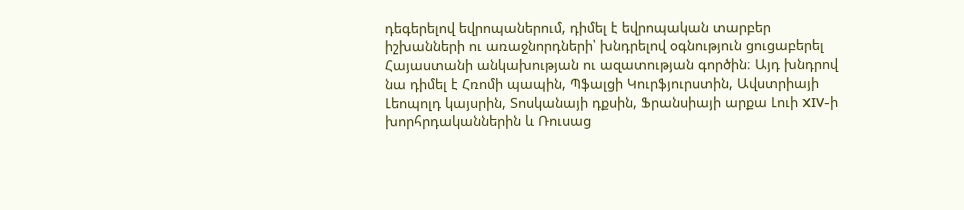դեգերելով եվրոպաներում, դիմել է եվրոպական տարբեր իշխանների ու առաջնորդների՝ խնդրելով օգնություն ցուցաբերել Հայաստանի անկախության ու ազատության գործին։ Այդ խնդրով նա դիմել է Հռոմի պապին, Պֆալցի Կուրֆյուրստին, Ավստրիայի Լեոպոլդ կայսրին, Տոսկանայի դքսին, Ֆրանսիայի արքա Լուի XIV-ի խորհրդականներին և Ռուսաց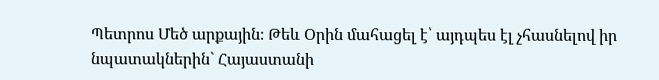Պետրոս Մեծ արքային։ Թեև Օրին մահացել է՝ այդպես էլ չհասնելով իր նպատակներին` Հայաստանի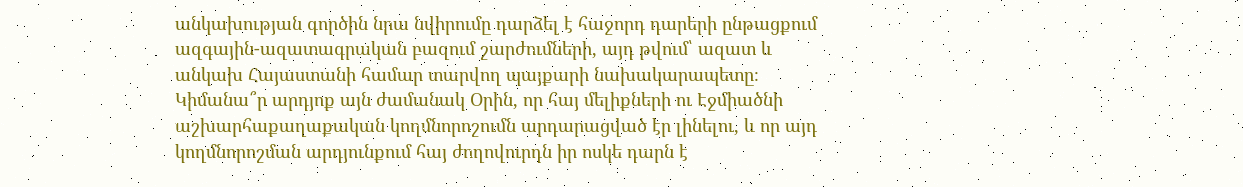անկախության գործին նրա նվիրումը դարձել է հաջորդ դարերի ընթացքում ազգային-ազատագրական բազում շարժումների, այդ թվում՝ ազատ և անկախ Հայաստանի համար տարվող պայքարի նախակարապետը։ Կիմանա՞ր արդյոք այն ժամանակ Օրին, որ հայ մելիքների ու Էջմիածնի աշխարհաքաղաքական կողմնորոշումն արդարացված էր լինելու, և որ այդ կողմնորոշման արդյունքում հայ ժողովուրդն իր ոսկե դարն է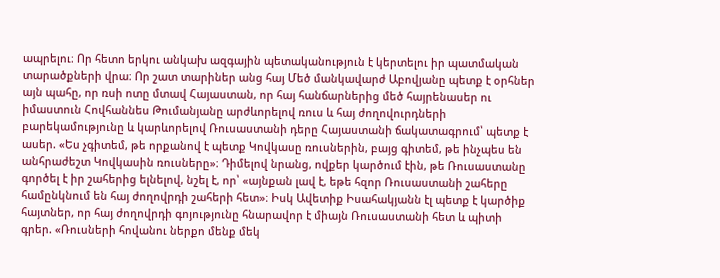ապրելու։ Որ հետո երկու անկախ ազգային պետականություն է կերտելու իր պատմական տարածքների վրա։ Որ շատ տարիներ անց հայ Մեծ մանկավարժ Աբովյանը պետք է օրհներ այն պահը, որ ռսի ոտը մտավ Հայաստան, որ հայ հանճարներից մեծ հայրենասեր ու իմաստուն Հովհաննես Թումանյանը արժևորելով ռուս և հայ ժողովուրդների բարեկամությունը և կարևորելով Ռուսաստանի դերը Հայաստանի ճակատագրում՝ պետք է ասեր. «Ես չգիտեմ, թե որքանով է պետք Կովկասը ռուսներին, բայց գիտեմ, թե ինչպես են անհրաժեշտ Կովկասին ռուսները»։ Դիմելով նրանց, ովքեր կարծում էին, թե Ռուսաստանը գործել է իր շահերից ելնելով, նշել է, որ՝ «այնքան լավ է, եթե հզոր Ռուսաստանի շահերը համընկնում են հայ ժողովրդի շահերի հետ»։ Իսկ Ավետիք Իսահակյանն էլ պետք է կարծիք հայտներ, որ հայ ժողովրդի գոյությունը հնարավոր է միայն Ռուսաստանի հետ և պիտի գրեր. «Ռուսների հովանու ներքո մենք մեկ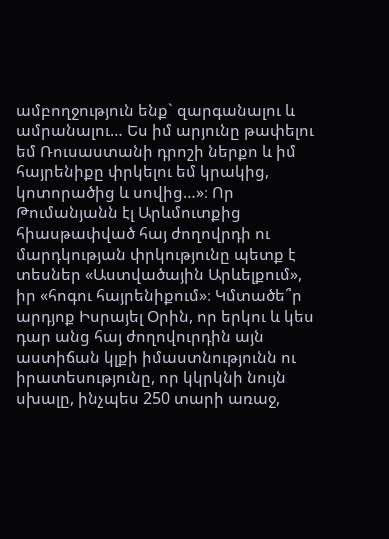ամբողջություն ենք` զարգանալու և ամրանալու… Ես իմ արյունը թափելու եմ Ռուսաստանի դրոշի ներքո և իմ հայրենիքը փրկելու եմ կրակից, կոտորածից և սովից…»։ Որ Թումանյանն էլ Արևմուտքից հիասթափված հայ ժողովրդի ու մարդկության փրկությունը պետք է տեսներ «Աստվածային Արևելքում», իր «հոգու հայրենիքում»։ Կմտածե՞ր արդյոք Իսրայել Օրին, որ երկու և կես դար անց հայ ժողովուրդին այն աստիճան կլքի իմաստնությունն ու իրատեսությունը, որ կկրկնի նույն սխալը, ինչպես 250 տարի առաջ,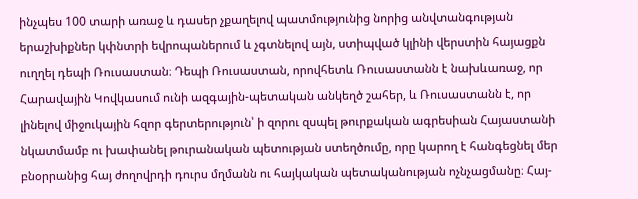ինչպես 100 տարի առաջ և դասեր չքաղելով պատմությունից նորից անվտանգության երաշխիքներ կփնտրի եվրոպաներում և չգտնելով այն, ստիպված կլինի վերստին հայացքն ուղղել դեպի Ռուսաստան։ Դեպի Ռուսաստան, որովհետև Ռուսաստանն է նախևառաջ, որ Հարավային Կովկասում ունի ազգային-պետական անկեղծ շահեր, և Ռուսաստանն է, որ լինելով միջուկային հզոր գերտերություն՝ ի զորու զսպել թուրքական ագրեսիան Հայաստանի նկատմամբ ու խափանել թուրանական պետության ստեղծումը, որը կարող է հանգեցնել մեր բնօրրանից հայ ժողովրդի դուրս մղմանն ու հայկական պետականության ոչնչացմանը։ Հայ-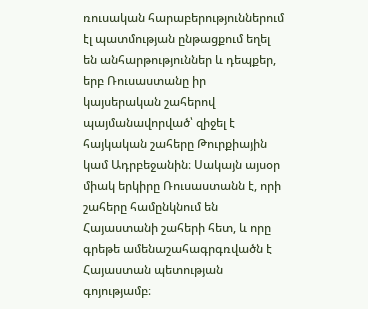ռուսական հարաբերություններում էլ պատմության ընթացքում եղել են անհարթություններ և դեպքեր, երբ Ռուսաստանը իր կայսերական շահերով պայմանավորված՝ զիջել է հայկական շահերը Թուրքիային կամ Ադրբեջանին։ Սակայն այսօր միակ երկիրը Ռուսաստանն է, որի շահերը համընկնում են Հայաստանի շահերի հետ, և որը գրեթե ամենաշահագրգռվածն է Հայաստան պետության գոյությամբ։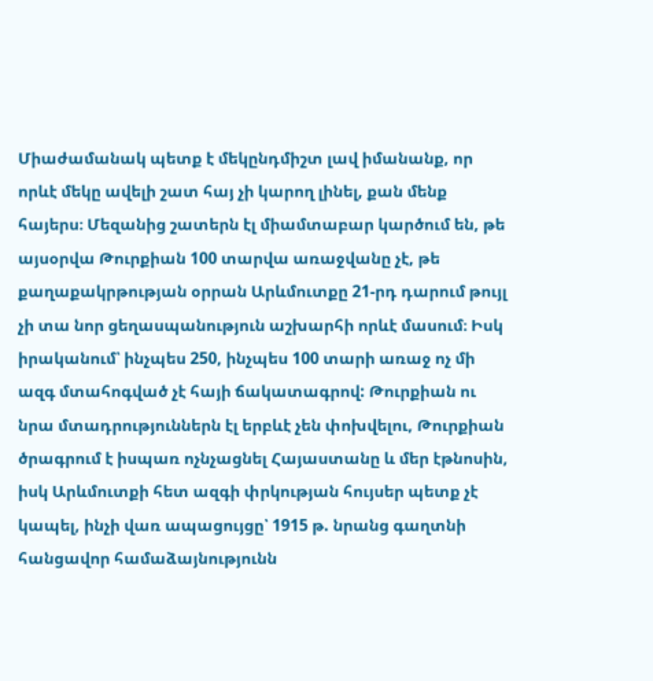Միաժամանակ պետք է մեկընդմիշտ լավ իմանանք, որ որևէ մեկը ավելի շատ հայ չի կարող լինել, քան մենք հայերս։ Մեզանից շատերն էլ միամտաբար կարծում են, թե այսօրվա Թուրքիան 100 տարվա առաջվանը չէ, թե քաղաքակրթության օրրան Արևմուտքը 21-րդ դարում թույլ չի տա նոր ցեղասպանություն աշխարհի որևէ մասում։ Իսկ իրականում՝ ինչպես 250, ինչպես 100 տարի առաջ ոչ մի ազգ մտահոգված չէ հայի ճակատագրով: Թուրքիան ու նրա մտադրություններն էլ երբևէ չեն փոխվելու, Թուրքիան ծրագրում է իսպառ ոչնչացնել Հայաստանը և մեր էթնոսին, իսկ Արևմուտքի հետ ազգի փրկության հույսեր պետք չէ կապել, ինչի վառ ապացույցը՝ 1915 թ. նրանց գաղտնի հանցավոր համաձայնությունն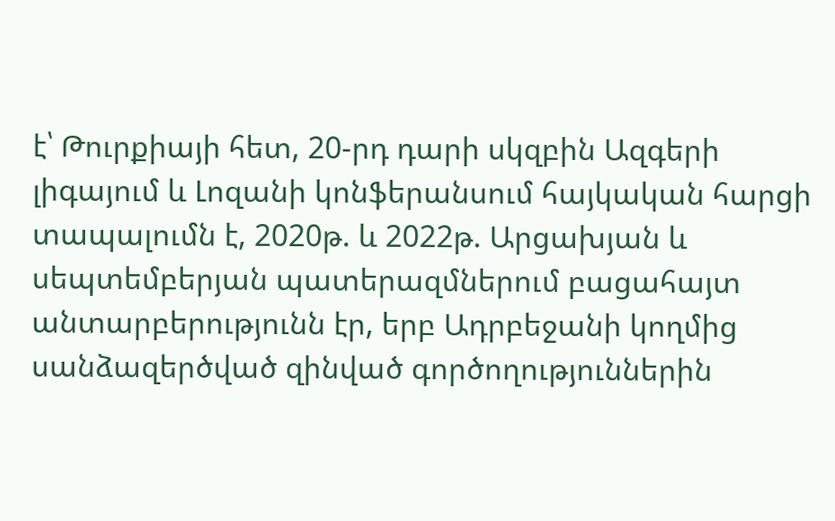է՝ Թուրքիայի հետ, 20-րդ դարի սկզբին Ազգերի լիգայում և Լոզանի կոնֆերանսում հայկական հարցի տապալումն է, 2020թ. և 2022թ. Արցախյան և սեպտեմբերյան պատերազմներում բացահայտ անտարբերությունն էր, երբ Ադրբեջանի կողմից սանձազերծված զինված գործողություններին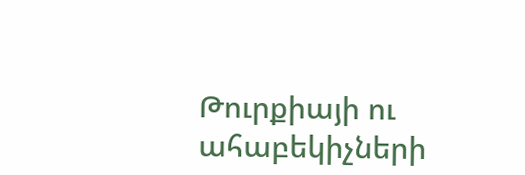Թուրքիայի ու ահաբեկիչների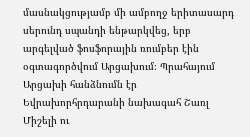մասնակցությամբ մի ամբողջ երիտասարդ սերունդ սպանդի ենթարկվեց, երբ արգելված ֆոսֆորային ռումբեր էին օգտագործվում Արցախում։ Պրահայում Արցախի հանձնումն էր Եվրախորհրդարանի նախագահ Շառլ Միշելի ու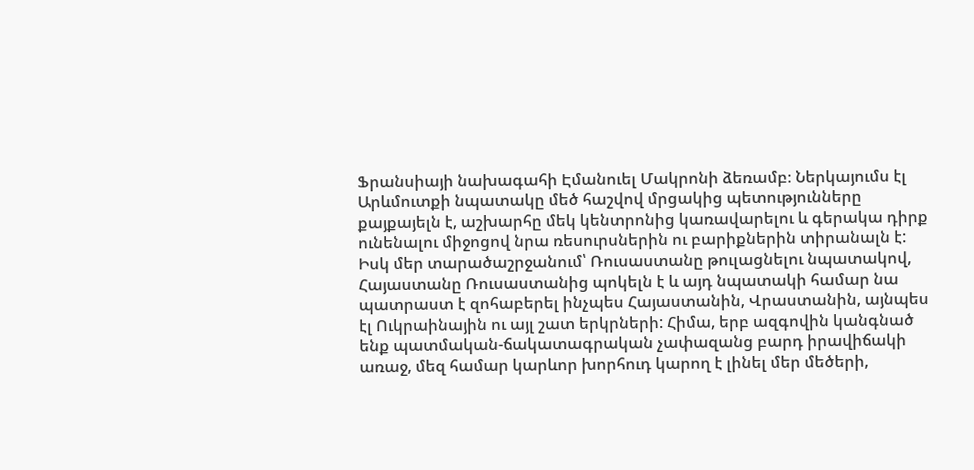Ֆրանսիայի նախագահի Էմանուել Մակրոնի ձեռամբ։ Ներկայումս էլ Արևմուտքի նպատակը մեծ հաշվով մրցակից պետությունները քայքայելն է, աշխարհը մեկ կենտրոնից կառավարելու և գերակա դիրք ունենալու միջոցով նրա ռեսուրսներին ու բարիքներին տիրանալն է: Իսկ մեր տարածաշրջանում՝ Ռուսաստանը թուլացնելու նպատակով, Հայաստանը Ռուսաստանից պոկելն է և այդ նպատակի համար նա պատրաստ է զոհաբերել ինչպես Հայաստանին, Վրաստանին, այնպես էլ Ուկրաինային ու այլ շատ երկրների: Հիմա, երբ ազգովին կանգնած ենք պատմական-ճակատագրական չափազանց բարդ իրավիճակի առաջ, մեզ համար կարևոր խորհուդ կարող է լինել մեր մեծերի,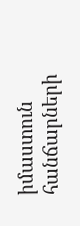իմաստուն հանճարների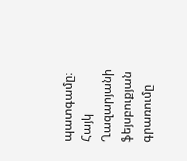պատգամը։
Հայկ Ղազարյանի ֆեյսբուքյան գրառումը